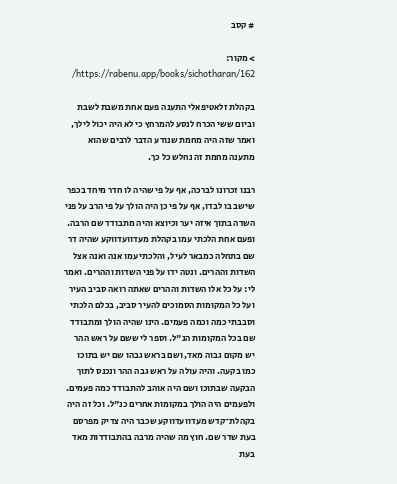# קסב

> מקור: https://rabenu.app/books/sichotharan/162/

בקהלת זלאטיפאלי התענה פעם אחת משבת לשבת וביום ששי הכרח לנסע להמרחץ כי לא היה יכול לילך, ואמר שזה היה מחמת שנודע הדבר לרבים שהוא מתענה מחמת זה נחלש כל כך.

רבנו זכרונו לברכה, אף על פי שהיה לו חדר מיחד בכפר שישב בו לבדו, אף על פי כן היה הולך על פי הרב על פני השדה בתוך איזה יער וכיוצא והיה מתבודד שם הרבה. ופעם אחת הלכתי עמו בקהלת מעדוועדווקע שהיה דר שם בתחלה כמבאר לעיל, והלכתי עמו אנה ואנה אצל השדות וההרים. ונטה ידו על פני השדות וההרים. ואמר לי: על כל אלו השדות וההרים שאתה רואה סביב העיר ועל כל המקומות הסמוכים להעיר סביב, בכלם הלכתי וסבבתי כמה וכמה פעמים. הינו שהיה הולך ומתבודד שם בכל המקומות הנ"ל. וספר לי ששם על ראש ההר יש מקום גבוה מאד, ושם בראש גבהו שם יש בתוכו כמו בקעה. והיה עולה על ראש גבה ההר ונכנס לתוך הבקעה שבתוכו ושם היה אוהב להתבודד כמה פעמים. ולפעמים היה הולך במקומות אחרים כנ"ל. וכל זה היה בקהלת־קדש מעדוועדווקע שכבר היה צדיק מפרסם בעת שדר שם. חוץ מה שהיה מרבה בהתבודדות מאד בעת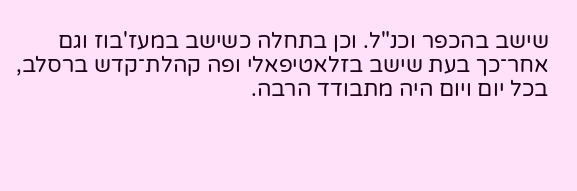שישב בהכפר וכנ"ל. וכן בתחלה כשישב במעז'בוז וגם אחר־כך בעת שישב בזלאטיפאלי ופה קהלת־קדש ברסלב, בכל יום ויום היה מתבודד הרבה.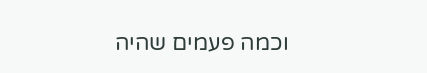וכמה פעמים שהיה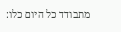מתבודד כל היום כלו: